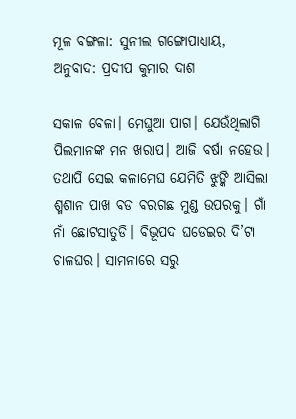ମୂଳ ବଙ୍ଗଳା: ସୁନୀଲ ଗଙ୍ଗୋପାଧ୍ୟାୟ, ଅନୁବାଦ: ପ୍ରଦୀପ କୁମାର ଦାଶ

ସକାଳ ବେଳା। ମେଘୁଆ ପାଗ। ଯେଉଁଥିଲାଗି ପିଲମାନଙ୍କ ମନ ଖରାପ। ଆଜି ବର୍ଷା ନହେଉ। ତଥାପି ସେଇ କଳାମେଘ ଯେମିତି ଝୁଙ୍କି ଆସିଲା ଶ୍ମଶାନ ପାଖ ବଡ ବରଗଛ ମୁଣ୍ଡ ଉପରକୁ। ଗାଁ ନାଁ ଛୋଟସାତୁଡି। ବିଭୂପଦ ଘଡେଇର ଦି’ଟା ଚାଳଘର। ସାମନାରେ ସରୁ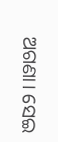ଅଗଣା। ସେଇ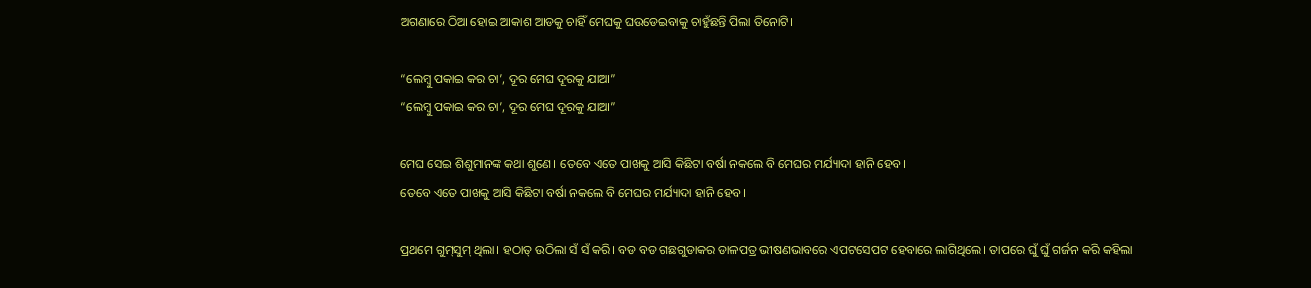ଅଗଣାରେ ଠିଆ ହୋଇ ଆକାଶ ଆଡକୁ ଚାହିଁ ମେଘକୁ ଘଉଡେଇବାକୁ ଚାହୁଁଛନ୍ତି ପିଲା ତିନୋଟି।

“ଲେମ୍ବୁ ପକାଇ କର ଚା’, ଦୂର ମେଘ ଦୂରକୁ ଯାଆ”
“ଲେମ୍ବୁ ପକାଇ କର ଚା’, ଦୂର ମେଘ ଦୂରକୁ ଯାଆ”

ମେଘ ସେଇ ଶିଶୁମାନଙ୍କ କଥା ଶୁଣେ। ତେବେ ଏତେ ପାଖକୁ ଆସି କିଛିଟା ବର୍ଷା ନକଲେ ବି ମେଘର ମର୍ଯ୍ୟାଦା ହାନି ହେବ।
ତେବେ ଏତେ ପାଖକୁ ଆସି କିଛିଟା ବର୍ଷା ନକଲେ ବି ମେଘର ମର୍ଯ୍ୟାଦା ହାନି ହେବ।

ପ୍ରଥମେ ଗୁମ୍‌ସୁମ୍‌ ଥିଲା। ହଠାତ୍‌ ଉଠିଲା ସଁ ସଁ କରି। ବଡ ବଡ ଗଛଗୁଡାକର ଡାଳପତ୍ର ଭୀଷଣଭାବରେ ଏପଟସେପଟ ହେବାରେ ଲାଗିଥିଲେ। ତାପରେ ଘୁଁ ଘୁଁ ଗର୍ଜନ କରି କହିଲା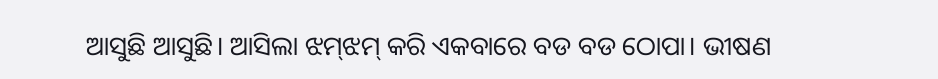ଆସୁଛି ଆସୁଛି। ଆସିଲା ଝମ୍‌ଝମ୍‌ କରି ଏକବାରେ ବଡ ବଡ ଠୋପା। ଭୀଷଣ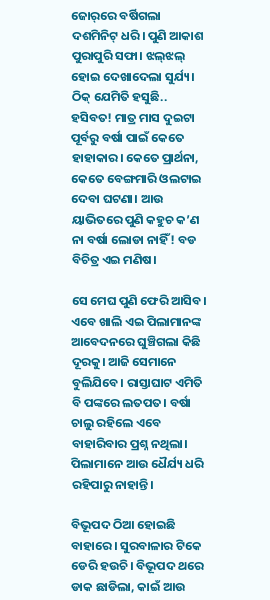ଜୋର୍‌ରେ ବର୍ଷିଗଲା ଦଶମିନିଟ୍‌ ଧରି। ପୁଣି ଆକାଶ ପୁରାପୁରି ସଫା। ଝଲ୍‌ଝଲ୍‌ ହୋଇ ଦେଖାଦେଲା ସୁର୍ଯ୍ୟ। ଠିକ୍‌ ଯେମିତି ହସୁଛି.. ହସିବତ! ମାତ୍ର ମାସ ଦୁଇଟା ପୂର୍ବରୁ ବର୍ଷା ପାଇଁ କେତେ ହାହାକାର। କେତେ ପ୍ରାର୍ଥନା, କେତେ ବେଙ୍ଗମାରି ଓଲଟାଇ ଦେବା ଘଟଣା। ଆଉ ୟାଭିତରେ ପୁଣି କହୁଚ କ’ଣ ନା ବର୍ଷା ଲୋଡା ନାହିଁ! ବଡ ବିଚିତ୍ର ଏଇ ମଣିଷ।

ସେ ମେଘ ପୁଣି ଫେରି ଆସିବ। ଏବେ ଖାଲି ଏଇ ପିଲାମାନଙ୍କ ଆବେଦନରେ ଘୁଞ୍ଚିଗଲା କିଛି ଦୂରକୁ। ଆଜି ସେମାନେ ବୁଲିଯିବେ। ରାସ୍ତାଘାଟ ଏମିତି ବି ପଙ୍କରେ ଲତପତ। ବର୍ଷା ଚାଲୁ ରହିଲେ ଏବେ ବାହାରିବାର ପ୍ରଶ୍ନ ନଥିଲା। ପିଲାମାନେ ଆଉ ଧୈର୍ଯ୍ୟ ଧରି ରହିପାରୁ ନାହାନ୍ତି।

ବିଭୂପଦ ଠିଆ ହୋଇଛି ବାହାରେ। ସୁରବାଳାର ଟିକେ ଡେରି ହଉଚି। ବିଭୂପଦ ଥରେ ଡାକ ଛାଡିଲା, କାଇଁ ଆଉ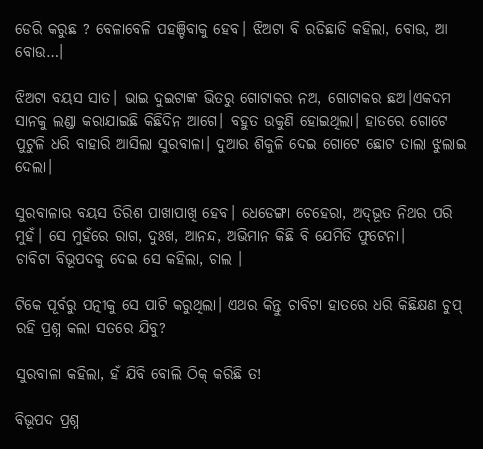ଡେରି କରୁଛ ? ବେଳାବେଳି ପହଞ୍ଚିବାକୁ ହେବ। ଝିଅଟା ବି ରଡିଛାଡି କହିଲା, ବୋଉ, ଆ ବୋଉ…।

ଝିଅଟା ବୟସ ସାତ। ଭାଇ ଦୁଇଟାଙ୍କ ଭିତରୁ ଗୋଟାକର ନଅ, ଗୋଟାକର ଛଅ।ଏକଦମ ସାନକୁ ଲଣ୍ଡା କରାଯାଇଛି କିଛିଦିନ ଆଗେ। ବହୁତ ଉକୁଣି ହୋଇଥିଲା। ହାତରେ ଗୋଟେ ପୁଟୁଳି ଧରି ବାହାରି ଆସିଲା ସୁରବାଳା। ଦୁଆର ଶିକୁଳି ଦେଇ ଗୋଟେ ଛୋଟ ତାଲା ଝୁଲାଇ ଦେଲା।

ସୁରବାଳାର ବୟସ ତିରିଶ ପାଖାପାଖି ହେବ। ଧେଡେଙ୍ଗା ଚେହେରା, ଅଦ୍‌ଭୂତ ନିଥର ପରି ମୁହଁ। ସେ ମୁହଁରେ ରାଗ, ଦୁଃଖ, ଆନନ୍ଦ, ଅଭିମାନ କିଛି ବି ଯେମିତି ଫୁଟେନା।
ଚାବିଟା ବିଭୂପଦକୁ ଦେଇ ସେ କହିଲା, ଚାଲ ।

ଟିକେ ପୂର୍ବରୁ ପତ୍ନୀକୁ ସେ ପାଟି କରୁଥିଲା। ଏଥର କିନ୍ତୁ ଚାବିଟା ହାତରେ ଧରି କିଛିକ୍ଷଣ ଚୁପ୍‌ ରହି ପ୍ରଶ୍ନ କଲା ସତରେ ଯିବୁ?

ସୁରବାଳା କହିଲା, ହଁ ଯିବି ବୋଲି ଠିକ୍‌ କରିଛି ତ!

ବିଭୂପଦ ପ୍ରଶ୍ନ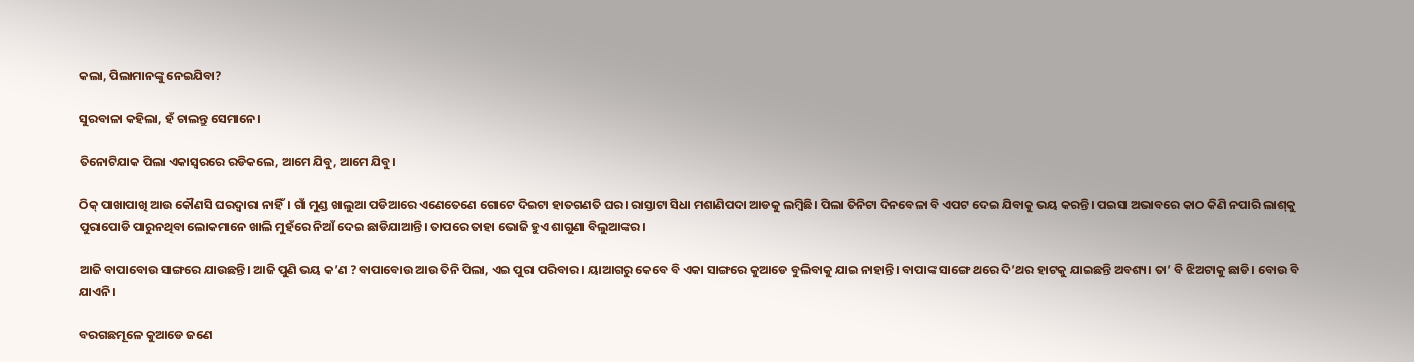କଲା, ପିଲାମାନଙ୍କୁ ନେଇଯିବା?

ସୁରବାଳା କହିଲା, ହଁ ଚାଲନ୍ତୁ ସେମାନେ।

ତିନୋଟିଯାକ ପିଲା ଏକାସ୍ବରରେ ରଡିକଲେ, ଆମେ ଯିବୁ, ଆମେ ଯିବୁ।

ଠିକ୍‌ ପାଖାପାଖି ଆଉ କୌଣସି ଘରଦ୍ବାରା ନାହିଁ। ଗାଁ ମୁଣ୍ଡ ଖାଲୁଆ ପଡିଆରେ ଏଣେତେଣେ ଗୋଟେ ଦିଇଟା ହାତଗଣତି ଘର। ରାସ୍ତାଟା ସିଧା ମଶାଣିପଦା ଆଡକୁ ଲମ୍ବିଛି। ପିଲା ତିନିଟା ଦିନବେଳା ବି ଏପଟ ଦେଇ ଯିବାକୁ ଭୟ କରନ୍ତି। ପଇସା ଅଭାବରେ କାଠ କିଣି ନପାରି ଲାଶ୍‌କୁ ପୁରାପୋଡି ପାରୁନଥିବା ଲୋକମାନେ ଖାଲି ମୁହଁରେ ନିଆଁ ଦେଇ ଛାଡିଯାଆନ୍ତି। ତାପରେ ତାହା ଭୋଜି ହୁଏ ଶାଗୁଣା ବିଲୁଆଙ୍କର।

ଆଜି ବାପାବୋଉ ସାଙ୍ଗରେ ଯାଉଛନ୍ତି। ଆଜି ପୁଣି ଭୟ କ’ଣ ? ବାପାବୋଉ ଆଉ ତିନି ପିଲା, ଏଇ ପୁରା ପରିବାର। ୟାଆଗରୁ କେବେ ବି ଏକା ସାଙ୍ଗରେ କୁଆଡେ ବୁଲିବାକୁ ଯାଇ ନାହାନ୍ତି। ବାପାଙ୍କ ସାଙ୍ଗେ ଥରେ ଦି’ଥର ହାଟକୁ ଯାଇଛନ୍ତି ଅବଶ୍ୟ। ତା’ ବି ଝିଅଟାକୁ ଛାଡି। ବୋଉ ବି ଯାଏନି।

ବରଗଛମୂଳେ କୁଆଡେ ଜଣେ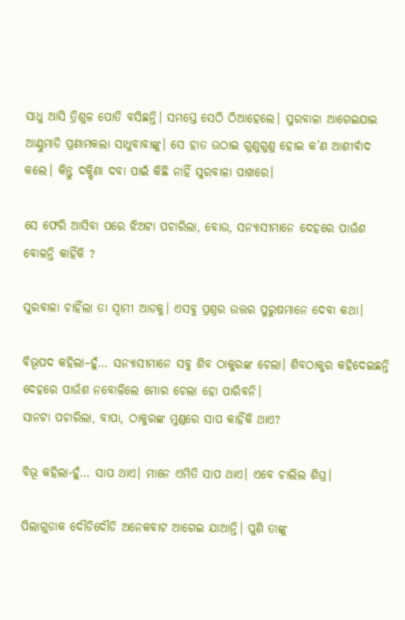ସାଧୁ ଆସି ତ୍ରିଶୁଳ ପୋତି ବସିଛନ୍ତି। ସମସ୍ତେ ସେଠି ଠିଆହେଲେ। ସୁରବାଳା ଆଗେଇଯାଇ ଆଣ୍ଠୁମାଡି ପ୍ରଣାମକଲା ସାଧୁବାବାଙ୍କୁ। ସେ ହାତ ଉଠାଇ ଗୁଣୁଗୁଣୁ ହୋଇ କ’ଣ ଆଶୀର୍ବାଦ କଲେ। କିନ୍ତୁ ଦକ୍ଷିଣା ଦବା ପାଇଁ କିଛି ନାହିଁ ସୁରବାଳା ପାଖରେ।

ସେ ଫେରି ଆସିବା ପରେ ଝିଅଟା ପଚାରିଲା, ବୋଉ, ସନ୍ୟାସୀମାନେ ଦେହରେ ପାଉଁଶ ବୋଳନ୍ତି କାହିଁକି ?

ସୁରବାଳା ଚାହିଁଲା ତା ସ୍ବାମୀ ଆଡକୁ। ଏସବୁ ପ୍ରଶ୍ନର ଉତ୍ତର ପୁରୁଷମାନେ ଦେବା କଥା।

ବିଭୂପଦ କହିଲା–ହୁଁ… ସନ୍ୟାସୀମାନେ ସବୁ ଶିବ ଠାକୁରଙ୍କ ଚେଲା। ଶିବଠାକୁର କହିଦେଇଛନ୍ତି ଦେହରେ ପାଉଁଶ ନବୋଳିଲେ ମୋର ଚେଲା ହୋ ପାରିବନି।
ସାନଟା ପଚାରିଲା, ବାପା, ଠାକୁରଙ୍କ ମୁଣ୍ଡରେ ସାପ କାହିଁକି ଥାଏ?

ବିଭୂ କହିଲା-ହୁଁ… ସାପ ଥାଏ। ମାନେ ଏମିତି ସାପ ଥାଏ। ଏବେ ଚାଲିଲ ଶିଘ୍ର।

ପିଲାଗୁଡାକ ଦୌଡିଦୌଡି ଅନେକବାଟ ଆଗେଇ ଯାଆନ୍ତି। ପୁଣି ତାଙ୍କୁ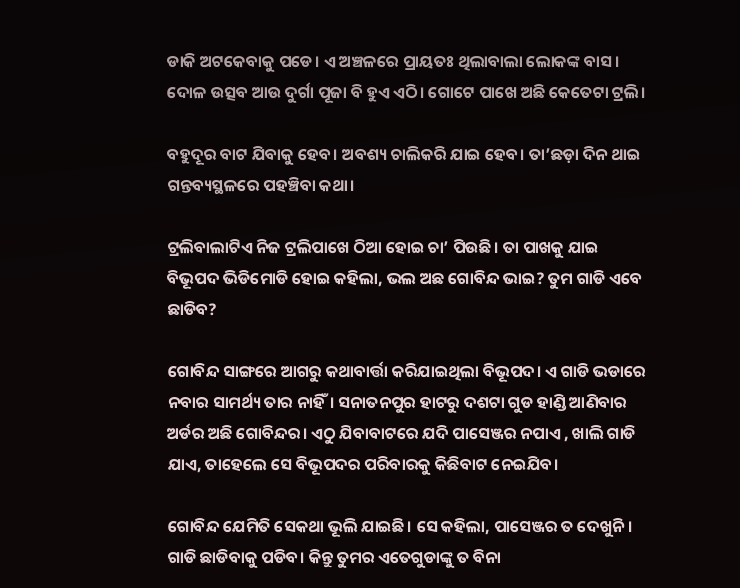ଡାକି ଅଟକେବାକୁ ପଡେ। ଏ ଅଞ୍ଚଳରେ ପ୍ରାୟତଃ ଥିଲାବାଲା ଲୋକଙ୍କ ବାସ। ଦୋଳ ଉତ୍ସବ ଆଉ ଦୁର୍ଗା ପୂଜା ବି ହୁଏ ଏଠି। ଗୋଟେ ପାଖେ ଅଛି କେତେଟା ଟ୍ରଲି।

ବହୁଦୂର ବାଟ ଯିବାକୁ ହେବ। ଅବଶ୍ୟ ଚାଲିକରି ଯାଇ ହେବ। ତା’ଛଡ଼ା ଦିନ ଥାଇ ଗନ୍ତବ୍ୟସ୍ଥଳରେ ପହଞ୍ଚିବା କଥା।

ଟ୍ରଲିବାଲାଟିଏ ନିଜ ଟ୍ରଲିପାଖେ ଠିଆ ହୋଇ ଚା’ ପିଉଛି। ତା ପାଖକୁ ଯାଇ ବିଭୂପଦ ଭିଡିମୋଡି ହୋଇ କହିଲା, ଭଲ ଅଛ ଗୋବିନ୍ଦ ଭାଇ? ତୁମ ଗାଡି ଏବେ ଛାଡିବ?

ଗୋବିନ୍ଦ ସାଙ୍ଗରେ ଆଗରୁ କଥାବାର୍ତ୍ତା କରିଯାଇଥିଲା ବିଭୂପଦ। ଏ ଗାଡି ଭଡାରେ ନବାର ସାମର୍ଥ୍ୟ ତାର ନାହିଁ। ସନାତନପୁର ହାଟରୁ ଦଶଟା ଗୁଡ ହାଣ୍ଡି ଆଣିବାର ଅର୍ଡର ଅଛି ଗୋବିନ୍ଦର। ଏଠୁ ଯିବାବାଟରେ ଯଦି ପାସେଞ୍ଜର ନପାଏ , ଖାଲି ଗାଡି ଯାଏ, ତାହେଲେ ସେ ବିଭୂପଦର ପରିବାରକୁ କିଛିବାଟ ନେଇଯିବ।

ଗୋବିନ୍ଦ ଯେମିତି ସେକଥା ଭୂଲି ଯାଇଛି। ସେ କହିଲା, ପାସେଞ୍ଜର ତ ଦେଖୁନି। ଗାଡି ଛାଡିବାକୁ ପଡିବ। କିନ୍ତୁ ତୁମର ଏତେଗୁଡାଙ୍କୁ ତ ବିନା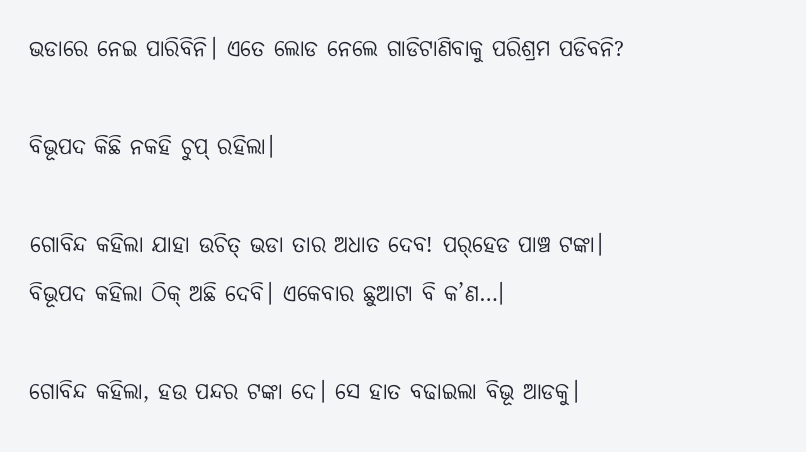ଭଡାରେ ନେଇ ପାରିବିନି। ଏତେ ଲୋଡ ନେଲେ ଗାଡିଟାଣିବାକୁ ପରିଶ୍ରମ ପଡିବନି?

ବିଭୂପଦ କିଛି ନକହି ଚୁପ୍‌ ରହିଲା।

ଗୋବିନ୍ଦ କହିଲା ଯାହା ଉଚିତ୍‌ ଭଡା ତାର ଅଧାତ ଦେବ! ପର୍‌ହେଡ ପାଞ୍ଚ ଟଙ୍କା। ବିଭୂପଦ କହିଲା ଠିକ୍‌ ଅଛି ଦେବି। ଏକେବାର ଛୁଆଟା ବି କ’ଣ…।

ଗୋବିନ୍ଦ କହିଲା, ହଉ ପନ୍ଦର ଟଙ୍କା ଦେ। ସେ ହାତ ବଢାଇଲା ବିଭୂ ଆଡକୁ।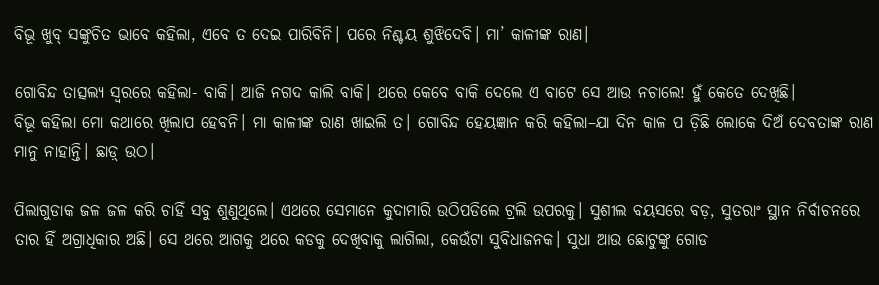ବିଭୂ ଖୁବ୍‌ ସଙ୍କୁଚିତ ଭାବେ କହିଲା, ଏବେ ତ ଦେଇ ପାରିବିନି। ପରେ ନିଶ୍ଚୟ ଶୁଝିଦେବି। ମା’ କାଳୀଙ୍କ ରାଣ।

ଗୋବିନ୍ଦ ତାତ୍ସଲ୍ୟ ସ୍ବରରେ କହିଲା- ବାକି। ଆଜି ନଗଦ କାଲି ବାକି। ଥରେ କେବେ ବାକି ଦେଲେ ଏ ବାଟେ ସେ ଆଉ ନଚାଲେ! ହୁଁ କେତେ ଦେଖିଛି।
ବିଭୂ କହିଲା ମୋ କଥାରେ ଖିଲାପ ହେବନି। ମା କାଳୀଙ୍କ ରାଣ ଖାଇଲି ତ। ଗୋବିନ୍ଦ ହେୟଜ୍ଞାନ କରି କହିଲା–ଯା ଦିନ କାଳ ପ ଡ଼ିଛି ଲୋକେ ଦିଅଁ ଦେବତାଙ୍କ ରାଣ ମାନୁ ନାହାନ୍ତି। ଛାଡ଼୍‌ ଉଠ।

ପିଲାଗୁଡାକ ଜଳ ଜଳ କରି ଚାହିଁ ସବୁ ଶୁଣୁଥିଲେ। ଏଥରେ ସେମାନେ କୁଦାମାରି ଉଠିପଡିଲେ ଟ୍ରଲି ଉପରକୁ। ସୁଶୀଲ ବୟସରେ ବଡ଼, ସୁତରାଂ ସ୍ଥାନ ନିର୍ବାଚନରେ ତାର ହିଁ ଅଗ୍ରାଧିକାର ଅଛି। ସେ ଥରେ ଆଗକୁ ଥରେ କଡକୁ ଦେଖିବାକୁ ଲାଗିଲା, କେଉଁଟା ସୁବିଧାଜନକ। ସୁଧା ଆଉ ଛୋଟୁଙ୍କୁ ଗୋଡ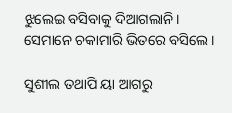ଝୁଲେଇ ବସିବାକୁ ଦିଆଗଲାନି। ସେମାନେ ଚକାମାରି ଭିତରେ ବସିଲେ।

ସୁଶୀଲ ତଥାପି ୟା ଆଗରୁ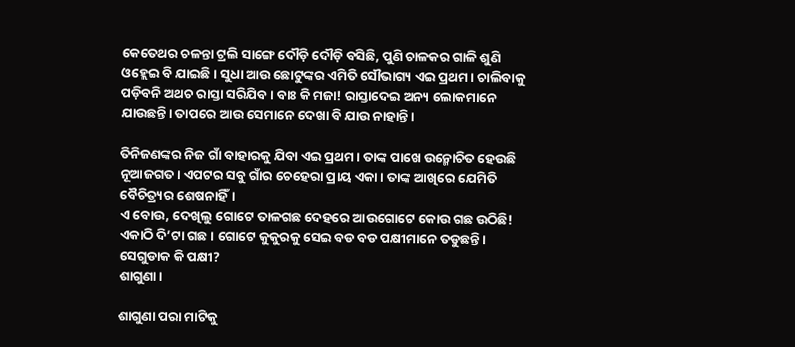କେତେଥର ଚଳନ୍ତା ଟ୍ରଲି ସାଙ୍ଗେ ଦୌଡ଼ି ଦୌଡ଼ି ବସିଛି, ପୁଣି ଚାଳକର ଗାଳି ଶୁଣି ଓହ୍ଲେଇ ବି ଯାଇଛି। ସୁଧା ଆଉ ଛୋଟୁଙ୍କର ଏମିତି ସୌଭାଗ୍ୟ ଏଇ ପ୍ରଥମ। ଚାଲିବାକୁ ପଡ଼ିବନି ଅଥଚ ରାସ୍ତା ସରିଯିବ। ବାଃ କି ମଜା! ରାସ୍ତାଦେଇ ଅନ୍ୟ ଲୋକମାନେ ଯାଉଛନ୍ତି। ତାପରେ ଆଉ ସେମାନେ ଦେଖା ବି ଯାଉ ନାହାନ୍ତି।

ତିନିଜଣଙ୍କର ନିଜ ଗାଁ ବାହାରକୁ ଯିବା ଏଇ ପ୍ରଥମ। ତାଙ୍କ ପାଖେ ଉନ୍ମୋଚିତ ହେଉଛି ନୂଆଜଗତ। ଏପଟର ସବୁ ଗାଁର ଚେହେରା ପ୍ରାୟ ଏକା। ତାଙ୍କ ଆଖିରେ ଯେମିତି ବୈଚିତ୍ର୍ୟର ଶେଷନାହିଁ।
ଏ ବୋଉ, ଦେଖିଲୁ ଗୋଟେ ତାଳଗଛ ଦେହରେ ଆଉଗୋଟେ କୋଉ ଗଛ ଉଠିଛି! ଏକାଠି ଦି’ଟା ଗଛ। ଗୋଟେ କୁକୁରକୁ ସେଇ ବଡ ବଡ ପକ୍ଷୀମାନେ ତଡୁଛନ୍ତି। ସେଗୁଡାକ କି ପକ୍ଷୀ?
ଶାଗୁଣା।

ଶାଗୁଣା ପରା ମାଟିକୁ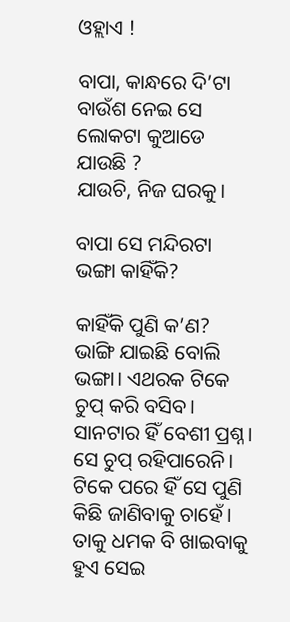ଓହ୍ଲାଏ !

ବାପା, କାନ୍ଧରେ ଦି’ଟା ବାଉଁଶ ନେଇ ସେ ଲୋକଟା କୁଆଡେ ଯାଉଛି ?
ଯାଉଚି, ନିଜ ଘରକୁ।

ବାପା ସେ ମନ୍ଦିରଟା ଭଙ୍ଗା କାହିଁକି?

କାହିଁକି ପୁଣି କ’ଣ? ଭାଙ୍ଗି ଯାଇଛି ବୋଲି ଭଙ୍ଗା। ଏଥରକ ଟିକେ ଚୁପ୍‌ କରି ବସିବ।
ସାନଟାର ହିଁ ବେଶୀ ପ୍ରଶ୍ନ। ସେ ଚୁପ୍‌ ରହିପାରେନି। ଟିକେ ପରେ ହିଁ ସେ ପୁଣି କିଛି ଜାଣିବାକୁ ଚାହେଁ। ତାକୁ ଧମକ ବି ଖାଇବାକୁ ହୁଏ ସେଇ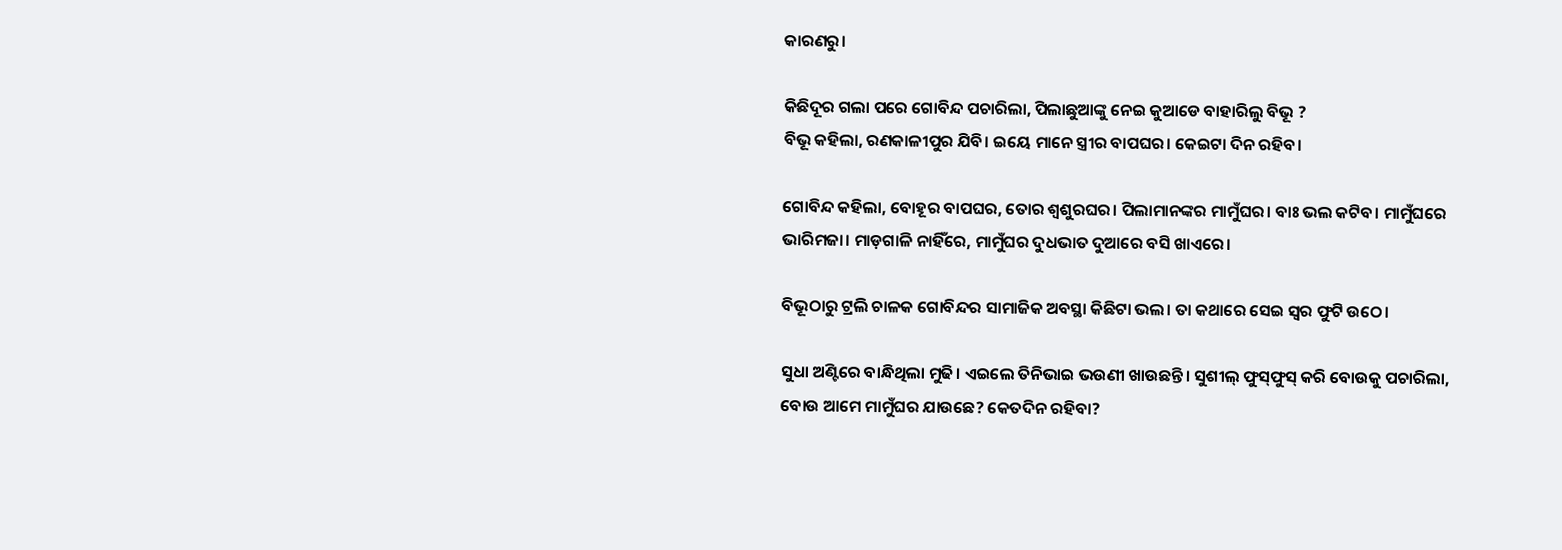କାରଣରୁ।

କିଛିଦୂର ଗଲା ପରେ ଗୋବିନ୍ଦ ପଚାରିଲା, ପିଲାଛୁଆଙ୍କୁ ନେଇ କୁଆଡେ ବାହାରିଲୁ ବିଭୂ ?
ବିଭୂ କହିଲା, ରଣକାଳୀପୁର ଯିବି। ଇୟେ ମାନେ ସ୍ତ୍ରୀର ବାପଘର। କେଇଟା ଦିନ ରହିବ।

ଗୋବିନ୍ଦ କହିଲା, ବୋହୂର ବାପଘର, ତୋର ଶ୍ବଶୁରଘର। ପିଲାମାନଙ୍କର ମାମୁଁଘର। ବାଃ ଭଲ କଟିବ। ମାମୁଁଘରେ ଭାରିମଜା। ମାଡ଼ଗାଳି ନାହିଁରେ, ମାମୁଁଘର ଦୁଧଭାତ ଦୁଆରେ ବସି ଖାଏରେ।

ବିଭୂଠାରୁ ଟ୍ରଲି ଚାଳକ ଗୋବିନ୍ଦର ସାମାଜିକ ଅବସ୍ଥା କିଛିଟା ଭଲ। ତା କଥାରେ ସେଇ ସ୍ବର ଫୁଟି ଉଠେ।

ସୁଧା ଅଣ୍ଟିରେ ବାନ୍ଧିଥିଲା ମୁଢି। ଏଇଲେ ତିନିଭାଇ ଭଉଣୀ ଖାଉଛନ୍ତି। ସୁଶୀଲ୍‌ ଫୁସ୍‌ଫୁସ୍‌ କରି ବୋଉକୁ ପଚାରିଲା, ବୋଉ ଆମେ ମାମୁଁଘର ଯାଉଛେ? କେତଦିନ ରହିବା?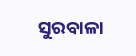ସୁରବାଳା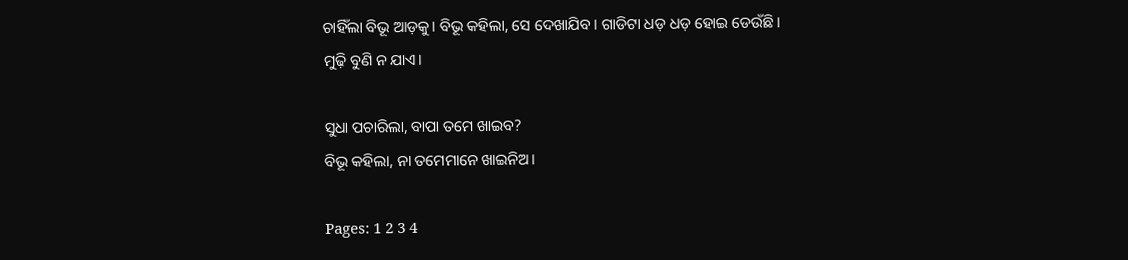ଚାହିଁଲା ବିଭୂ ଆଡ଼କୁ। ବିଭୂ କହିଲା, ସେ ଦେଖାଯିବ। ଗାଡିଟା ଧଡ଼ ଧଡ଼ ହୋଇ ଡେଉଁଛି। ମୁଢ଼ି ବୁଣି ନ ଯାଏ।

ସୁଧା ପଚାରିଲା, ବାପା ତମେ ଖାଇବ?
ବିଭୂ କହିଲା, ନା ତମେମାନେ ଖାଇନିଅ।

Pages: 1 2 3 4